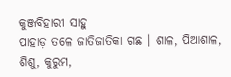କୁଞ୍ଜବିହାରୀ ସାହୁ
ପାହାଡ଼ ତଳେ ଜାତିଜାତିକା ଗଛ । ଶାଳ, ପିଆଶାଳ, ଶିଶୁ, କୁରୁମ,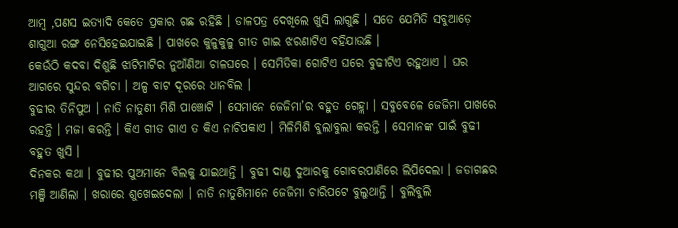ଆମ୍ବ ,ପଣସ ଇତ୍ୟାଦି କେତେ ପ୍ରକାର ଗଛ ରହିଛି । ଡାଳପତ୍ର ଦେଖିଲେ ଖୁସି ଲାଗୁଛି । ସତେ ଯେମିତି ସବୁଆଡ଼େ ଶାଗୁଆ ରଙ୍ଗ ନେସିହେଇଯାଇଛି । ପାଖରେ କୁଳୁକୁଳୁ ଗୀତ ଗାଇ ଝରଣାଟିଏ ବହିଯାଉଛି ।
କେଉଁଠି କଦବା ଦିଶୁଛି ଝାଟିମାଟିର ନୁଆଁଣିଆ ଚାଳଘରେ । ସେମିତିକା ଗୋଟିଏ ଘରେ ବୁଢୀଟିଏ ରହୁଥାଏ । ଘର ଆଗରେ ସୁନ୍ଦର ବଗିଚା । ଅଳ୍ପ ବାଟ ଦୂରରେ ଧାନବିଲ ।
ବୁଢୀର ତିନିପୁଅ । ନାତି ନାତୁଣୀ ମିଶି ପାଞ୍ଚୋଟି । ସେମାନେ ଜେଜିମା’ର ବହୁତ ଗେହ୍ଲା । ସବୁବେଳେ ଜେଜିମା ପାଖରେ ରହନ୍ତି । ମଜା କରନ୍ତି । କିଏ ଗୀତ ଗାଏ ତ କିଏ ନାଚିପକାଏ । ମିଳିମିଶି ବୁଲାବୁଲା କରନ୍ତି । ସେମାନଙ୍କ ପାଇଁ ବୁଢୀ ବହୁତ ଖୁସି ।
ଦିନକର କଥା । ବୁଢୀର ପୁଅମାନେ ବିଲକୁ ଯାଇଥାନ୍ତି । ବୁଢୀ ଦାଣ୍ଡ ଦୁଆରକୁ ଗୋବରପାଣିରେ ଲିପିଦେଲା । ଜଡାଗଛର ମଞ୍ଜି ଆଣିଲା । ଖରାରେ ଶୁଖେଇଦେଲା । ନାତି ନାତୁଣିମାନେ ଜେଜିମା ଚାରିପଟେ ବୁଲୁଥାନ୍ତି । ବୁଲିବୁଲି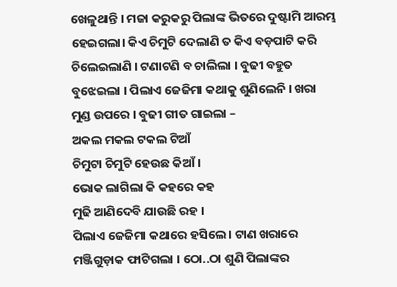ଖେଳୁଥାନ୍ତି । ମଜା କରୁକରୁ ପିଲାଙ୍କ ଭିତରେ ଦୁଷ୍ଟାମି ଆରମ୍ଭ ହେଇଗଲା। କିଏ ଚିମୁଟି ଦେଲାଣି ତ କିଏ ବଡ଼ପାଟି କରି ଚିଲେଇଲାଣି । ଟଣାଟଣି ବ ଚାଲିଲା । ବୁଢୀ ବହୁତ ବୁଝେଇଲା । ପିଲାଏ ଜେଜିମା କଥାକୁ ଶୁଣିଲେନି । ଖରା ମୁଣ୍ଡ ଉପରେ । ବୁଢୀ ଗୀତ ଗାଇଲା –
ଅକଲ ମକଲ ଟକଲ ଟିଆଁ
ଚିମୁଟା ଚିମୁଟି ହେଉଛ କିଆଁ ।
ଭୋକ ଲାଗିଲା କି କହରେ କହ
ମୁଢି ଆଣିଦେବି ଯାଉଛି ରହ ।
ପିଲାଏ ଜେଜିମା କଥାରେ ହସିଲେ । ଟାଣ ଖରାରେ ମଞ୍ଜିଗୁଡ଼ାକ ଫାଟିଗଲା । ଠୋ..ଠା ଶୁଣି ପିଲାଙ୍କର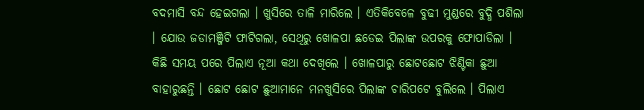ବଦମାସି ବନ୍ଦ ହେଇଗଲା । ଖୁସିରେ ତାଳି ମାରିଲେ । ଏତିକିବେଳେ ବୁଢୀ ମୁଣ୍ଡରେ ବୁଦ୍ଧି ପଶିଲା । ଯୋଉ ଜଡାମଞ୍ଜିଟି ଫାଟିଗଲା, ସେଥିରୁ ଖୋଳପା ଛଡେଇ ପିଲାଙ୍କ ଉପରକୁ ଫୋପାଡିଲା । କିଛି ସମୟ ପରେ ପିଲାଏ ନୂଆ କଥା ଦେଖିଲେ । ଖୋଳପାରୁ ଛୋଟଛୋଟ ଝିଣ୍ଟିକା ଛୁଆ ବାହାରୁଛନ୍ତି । ଛୋଟ ଛୋଟ ଛୁଆମାନେ ମନଖୁସିରେ ପିଲାଙ୍କ ଚାରିପଟେ ବୁଲିଲେ । ପିଲାଏ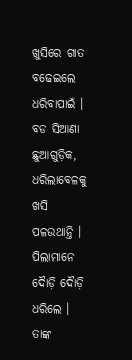ଖୁସିରେ ଗାତ ବଢେଇଲେ ଧରିବାପାଇଁ । ବଡ ସିଆଣା ଛୁଆଗୁଡ଼ିକ, ଧରିଲାବେଳକୁ ଖସି ପଳଉଥାନ୍ତି । ପିଲାମାନେ ଦୈାଡ଼ି ଦୈାଡ଼ି ଧରିଲେ । ତାଙ୍କ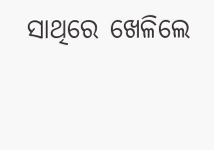ସାଥିରେ ଖେଳିଲେ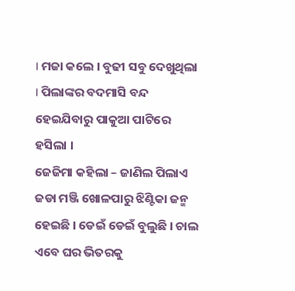। ମଜା କଲେ । ବୁଢୀ ସବୁ ଦେଖୁଥିଲା । ପିଲାଙ୍କର ବଦମାସି ବନ୍ଦ ହେଇଯିବାରୁ ପାକୁଆ ପାଟିରେ ହସିଲା ।
ଜେଜିମା କହିଲା – ଜାଣିଲ ପିଲାଏ ଜଡା ମଞ୍ଜି ଖୋଳପାରୁ ଝିଣ୍ଟିକା ଜନ୍ମ ହେଇଛି । ଡେଇଁ ଡେଇଁ ବୁଲୁଛି । ଚାଲ ଏବେ ଘର ଭିତରକୁ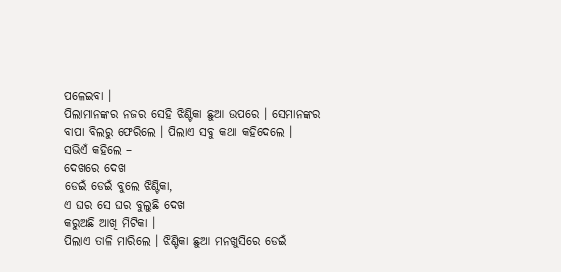ପଳେଇବା ।
ପିଲାମାନଙ୍କର ନଜର ସେହି ଝିଣ୍ଟିକା ଛୁଆ ଉପରେ । ସେମାନଙ୍କର ବାପା ବିଲରୁ ଫେରିଲେ । ପିଲାଏ ସବୁ କଥା କହିଦେଲେ ।
ସଭିଏଁ କହିଲେ –
ଦେଖରେ ଦେଖ
ଡେଇଁ ଡେଇଁ ବୁଲେ ଝିଣ୍ଟିକା,
ଏ ଘର ସେ ଘର ବୁଲୁଛି ଦେଖ
କରୁଅଛି ଆଖି ମିଟିକା ।
ପିଲାଏ ତାଳି ମାରିଲେ । ଝିଣ୍ଟିକା ଛୁଆ ମନଖୁସିରେ ଡେଇଁ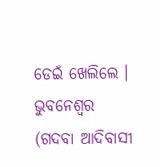ଡେଇଁ ଖେଲିଲେ ।
ଭୁବନେଶ୍ବର
(ଗଦବା ଆଦିବାସୀ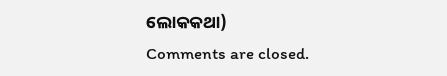ଲୋକକଥା)
Comments are closed.